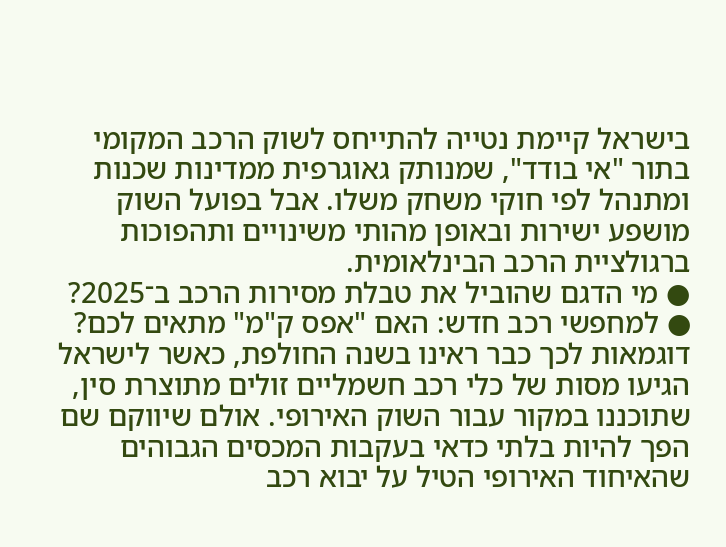בישראל קיימת נטייה להתייחס לשוק הרכב המקומי בתור "אי בודד", שמנותק גאוגרפית ממדינות שכנות ומתנהל לפי חוקי משחק משלו. אבל בפועל השוק מושפע ישירות ובאופן מהותי משינויים ותהפוכות ברגולציית הרכב הבינלאומית.
● מי הדגם שהוביל את טבלת מסירות הרכב ב־2025?
● למחפשי רכב חדש: האם "אפס ק"מ" מתאים לכם?
דוגמאות לכך כבר ראינו בשנה החולפת, כאשר לישראל הגיעו מסות של כלי רכב חשמליים זולים מתוצרת סין, שתוכננו במקור עבור השוק האירופי. אולם שיווקם שם הפך להיות בלתי כדאי בעקבות המכסים הגבוהים שהאיחוד האירופי הטיל על יבוא רכב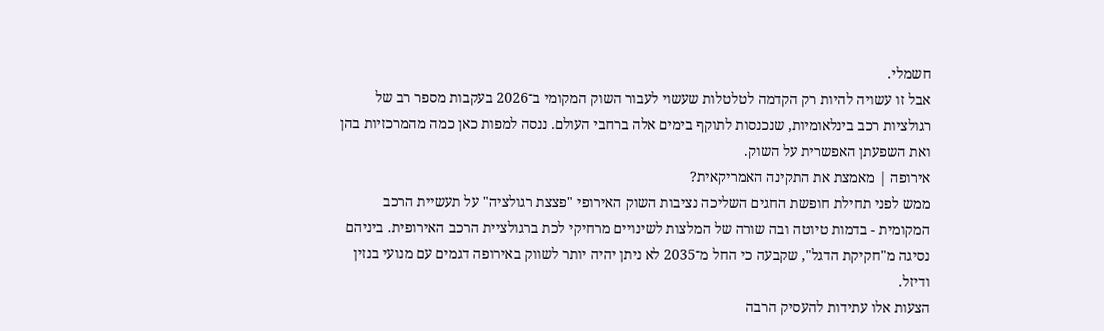חשמלי.
אבל זו עשויה להיות רק הקדמה לטלטלות שעשוי לעבור השוק המקומי ב־2026 בעקבות מספר רב של רגולציות רכב בינלאומיות, שנכנסות לתוקף בימים אלה ברחבי העולם. ננסה למפות כאן כמה מהמרכזיות בהן ואת השפעתן האפשרית על השוק.
אירופה | מאמצת את התקינה האמריקאית?
ממש לפני תחילת חופשת החגים השליכה נציבות השוק האירופי "פצצת רגולציה" על תעשיית הרכב המקומית - בדמות טיוטה ובה שורה של המלצות לשינויים מרחיקי לכת ברגולציית הרכב האירופית. ביניהם נסיגה מ"חקיקת הדגל", שקבעה כי החל מ־2035 לא ניתן יהיה יותר לשווק באירופה דגמים עם מנועי בנזין ודיזל.
הצעות אלו עתידות להעסיק הרבה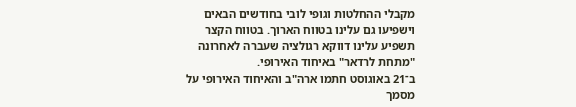מקבלי ההחלטות וגופי לובי בחודשים הבאים וישפיעו גם עלינו בטווח הארוך. בטווח הקצר תשפיע עלינו דווקא רגולציה שעברה לאחרונה "מתחת לרדאר" באיחוד האירופי.
ב־21 באוגוסט חתמו ארה"ב והאיחוד האירופי על מסמך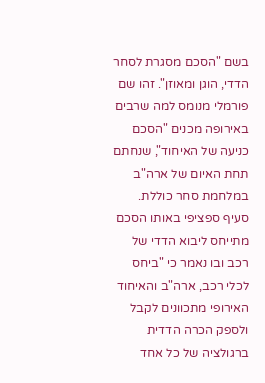בשם "הסכם מסגרת לסחר הדדי, הוגן ומאוזן". זהו שם פורמלי מנומס למה שרבים באירופה מכנים "הסכם כניעה של האיחוד", שנחתם תחת האיום של ארה"ב במלחמת סחר כוללת.
סעיף ספציפי באותו הסכם מתייחס ליבוא הדדי של רכב ובו נאמר כי "ביחס לכלי רכב, ארה"ב והאיחוד האירופי מתכוונים לקבל ולספק הכרה הדדית ברגולציה של כל אחד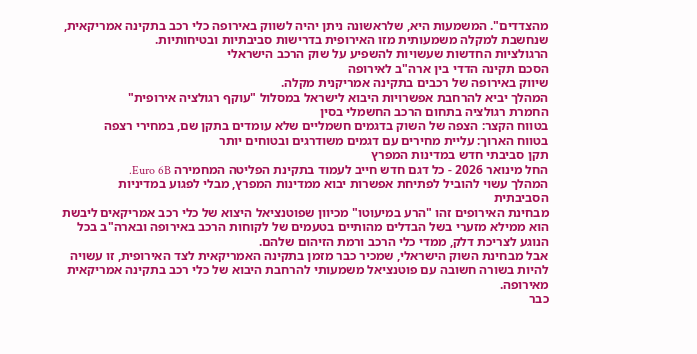מהצדדים". המשמעות היא, שלראשונה ניתן יהיה לשווק באירופה כלי רכב בתקינה אמריקאית, שנחשבת למקלה משמעותית מזו האירופית בדרישות סביבתיות ובטיחותיות.
הרגולציות החדשות שעשויות להשפיע על שוק הרכב הישראלי
הסכם תקינה הדדי בין ארה"ב לאירופה
שיווק באירופה של רכבים בתקינה אמריקנית מקלה.
המהלך יביא להרחבת אפשרויות היבוא לישראל במסלול "עוקף רגולציה אירופית"
החמרת רגולציה בתחום הרכב החשמלי בסין
בטווח הקצר: הצפה של השוק בדגמים חשמליים שלא עומדים בתקן שם, במחירי רצפה
בטווח הארוך: עליית מחירים עם דגמים משודרגים ובטוחים יותר
תקן סביבתי חדש במדינות המפרץ
החל מינואר 2026 - כל דגם חדש חייב לעמוד בתקינת הפליטה המחמירה Euro 6B.
המהלך עשוי להוביל לפתיחת אפשרות יבוא ממדינות המפרץ, מבלי לפגוע במדיניות הסביבתית
מבחינת האירופים זהו "הרע במיעוטו" מכיוון שפוטנציאל היצוא של כלי רכב אמריקאים ליבשת הוא ממילא מזערי בשל הבדלים מהותיים בטעמים של לקוחות הרכב באירופה ובארה"ב בכל הנוגע לצריכת דלק, ממדי כלי הרכב ורמת הזיהום שלהם.
אבל מבחינת השוק הישראלי, שמכיר כבר מזמן בתקינה האמריקאית לצד האירופית, זו עשויה להיות בשורה חשובה עם פוטנציאל משמעותי להרחבת היבוא של כלי רכב בתקינה אמריקאית מאירופה.
כבר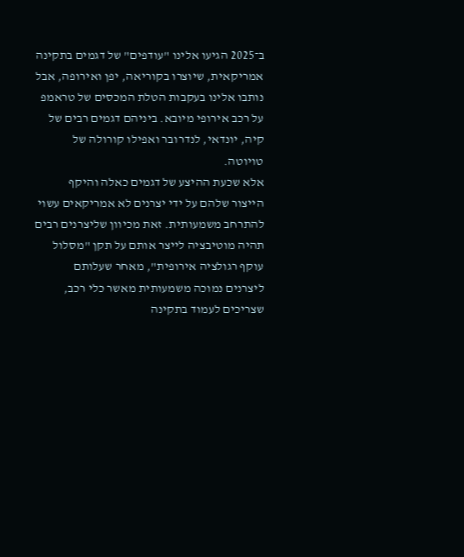ב־2025 הגיעו אלינו "עודפים" של דגמים בתקינה אמריקאית, שיוצרו בקוריאה, יפן ואירופה, אבל נותבו אלינו בעקבות הטלת המכסים של טראמפ על רכב אירופי מיובא. ביניהם דגמים רבים של קיה, יונדאי, לנדרובר ואפילו קורולה של טויוטה.
אלא שכעת ההיצע של דגמים כאלה והיקף הייצור שלהם על ידי יצרנים לא אמריקאים עשוי להתרחב משמעותית. זאת מכיוון שליצרנים רבים תהיה מוטיבציה לייצר אותם על תקן "מסלול עוקף רגולציה אירופית", מאחר שעלותם ליצרנים נמוכה משמעותית מאשר כלי רכב, שצריכים לעמוד בתקינה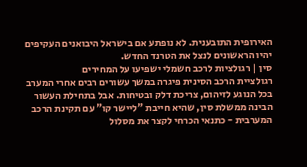האירופית התובענית. לא נופתע אם בישראל היבואנים העקיפים יהיו הראשונים לנצל את הטרנד החדש.
סין | רגולציות לרכב חשמלי ישפיעו על המחירים
רגולציית הרכב הסינית פיגרה במשך עשורים רבים אחרי המערב בכל הנוגע לזיהום, צריכת דלק ובטיחות. אבל בתחילת העשור הבינה ממשלת סין, שהיא חייבת "ליישר קו" עם תקינת הרכב המערבית - כתנאי הכרחי לקצר את מסלול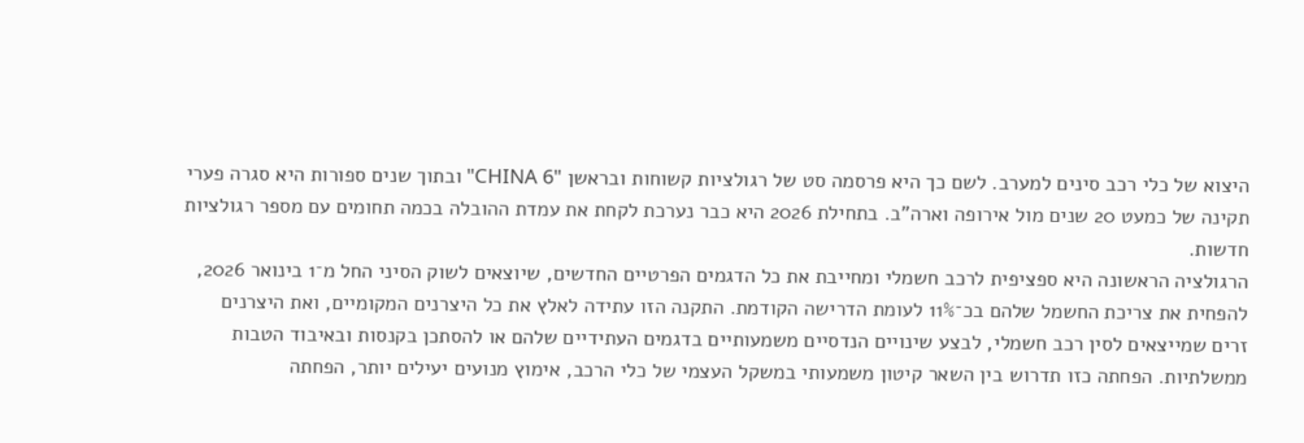היצוא של כלי רכב סינים למערב. לשם כך היא פרסמה סט של רגולציות קשוחות ובראשן "CHINA 6" ובתוך שנים ספורות היא סגרה פערי תקינה של כמעט 20 שנים מול אירופה וארה"ב. בתחילת 2026 היא כבר נערכת לקחת את עמדת ההובלה בכמה תחומים עם מספר רגולציות חדשות.
הרגולציה הראשונה היא ספציפית לרכב חשמלי ומחייבת את כל הדגמים הפרטיים החדשים, שיוצאים לשוק הסיני החל מ־1 בינואר 2026, להפחית את צריכת החשמל שלהם בכ־11% לעומת הדרישה הקודמת. התקנה הזו עתידה לאלץ את כל היצרנים המקומיים, ואת היצרנים זרים שמייצאים לסין רכב חשמלי, לבצע שינויים הנדסיים משמעותיים בדגמים העתידיים שלהם או להסתכן בקנסות ובאיבוד הטבות ממשלתיות. הפחתה כזו תדרוש בין השאר קיטון משמעותי במשקל העצמי של כלי הרכב, אימוץ מנועים יעילים יותר, הפחתה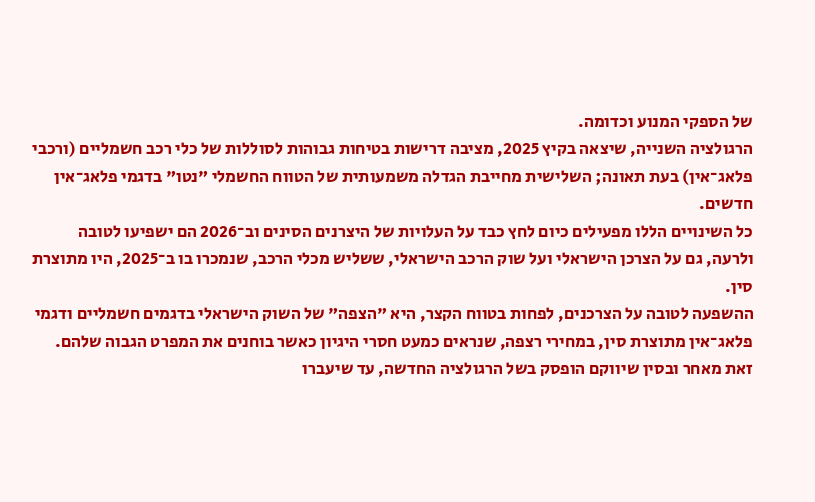של הספקי המנוע וכדומה.
הרגולציה השנייה, שיצאה בקיץ 2025, מציבה דרישות בטיחות גבוהות לסוללות של כלי רכב חשמליים (ורכבי פלאג־אין) בעת תאונה; השלישית מחייבת הגדלה משמעותית של הטווח החשמלי "נטו" בדגמי פלאג־אין חדשים.
כל השינויים הללו מפעילים כיום לחץ כבד על העלויות של היצרנים הסינים וב־2026 הם ישפיעו לטובה ולרעה, גם על הצרכן הישראלי ועל שוק הרכב הישראלי, ששליש מכלי הרכב, שנמכרו בו ב־2025, היו מתוצרת סין.
ההשפעה לטובה על הצרכנים, לפחות בטווח הקצר, היא "הצפה" של השוק הישראלי בדגמים חשמליים ודגמי פלאג־אין מתוצרת סין, במחירי רצפה, שנראים כמעט חסרי היגיון כאשר בוחנים את המפרט הגבוה שלהם. זאת מאחר ובסין שיווקם הופסק בשל הרגולציה החדשה, עד שיעברו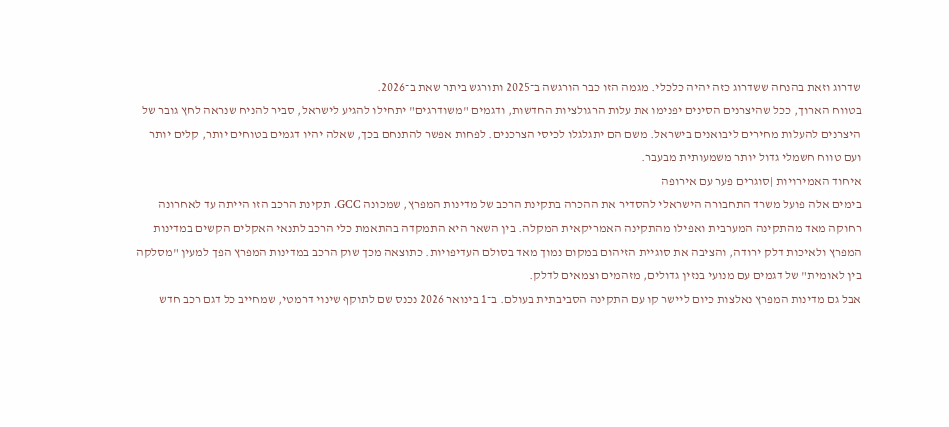שדרוג וזאת בהנחה ששדרוג כזה יהיה כלכלי. מגמה הזו כבר הורגשה ב־2025 ותורגש ביתר שאת ב־2026.
בטווח הארוך, ככל שהיצרנים הסינים יפנימו את עלות הרגולציות החדשות, ודגמים "משודרגים" יתחילו להגיע לישראל, סביר להניח שנראה לחץ גובר של היצרנים להעלות מחירים ליבואנים בישראל. משם הם יתגלגלו לכיסי הצרכנים. לפחות אפשר להתנחם בכך, שאלה יהיו דגמים בטוחים יותר, קלים יותר ועם טווח חשמלי גדול יותר משמעותית מבעבר.
איחוד האמירויות |סוגרים פער עם אירופה
בימים אלה פועל משרד התחבורה הישראלי להסדיר את ההכרה בתקינת הרכב של מדינות המפרץ, שמכונה GCC. תקינת הרכב הזו הייתה עד לאחרונה רחוקה מאד מהתקינה המערבית ואפילו מהתקינה האמריקאית המקלה. בין השאר היא התמקדה בהתאמת כלי הרכב לתנאי האקלים הקשים במדינות המפרץ ולאיכות דלק ירודה, והציבה את סוגיית הזיהום במקום נמוך מאד בסולם העדיפויות. כתוצאה מכך שוק הרכב במדינות המפרץ הפך למעין "מסלקה בין לאומית" של דגמים עם מנועי בנזין גדולים, מזהמים וצמאים לדלק.
אבל גם מדינות המפרץ נאלצות כיום ליישר קו עם התקינה הסביבתית בעולם. ב־1 בינואר 2026 נכנס שם לתוקף שינוי דרמטי, שמחייב כל דגם רכב חדש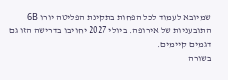שמיובא לעמוד לכל הפחות בתקינת הפליטה יורו 6B התובעניות של אירופה. ביולי 2027 יחויבו בדרישה הזו גם דגמים קיימים.
בשורה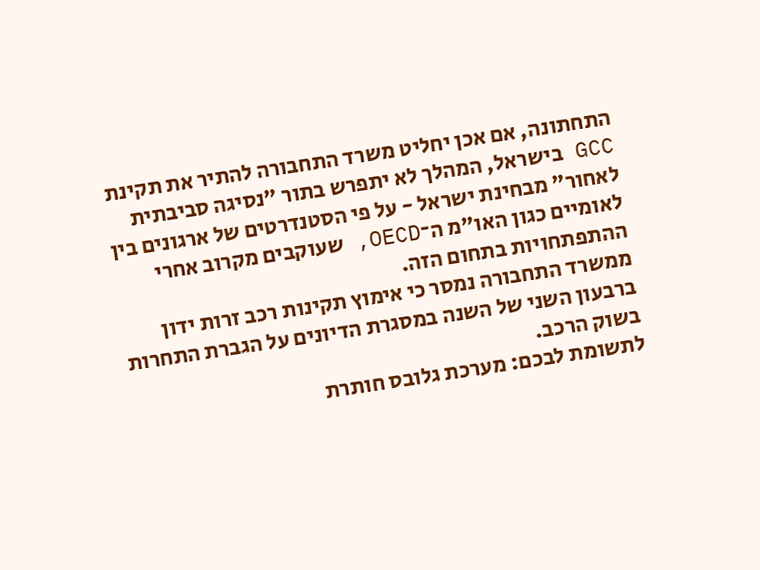התחתונה, אם אכן יחליט משרד התחבורה להתיר את תקינת GCC בישראל, המהלך לא יתפרש בתור "נסיגה סביבתית לאחור" מבחינת ישראל - על פי הסטנדרטים של ארגונים בין לאומיים כגון האו"מ ה־OECD, שעוקבים מקרוב אחרי ההתפתחויות בתחום הזה.
ממשרד התחבורה נמסר כי אימוץ תקינות רכב זרות ידון ברבעון השני של השנה במסגרת הדיונים על הגברת התחרות בשוק הרכב.
לתשומת לבכם: מערכת גלובס חותרת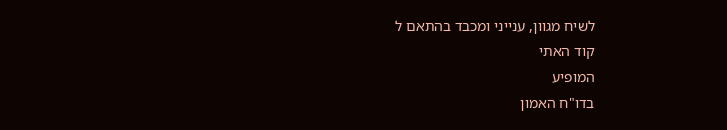לשיח מגוון, ענייני ומכבד בהתאם ל
קוד האתי
המופיע
בדו"ח האמון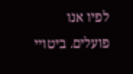לפיו אנו פועלים. ביטויי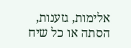אלימות, גזענות, הסתה או כל שיח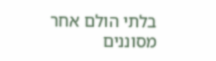בלתי הולם אחר מסוננים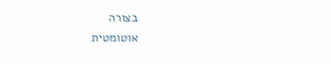בצורה
אוטומטית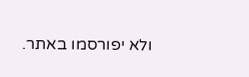ולא יפורסמו באתר.